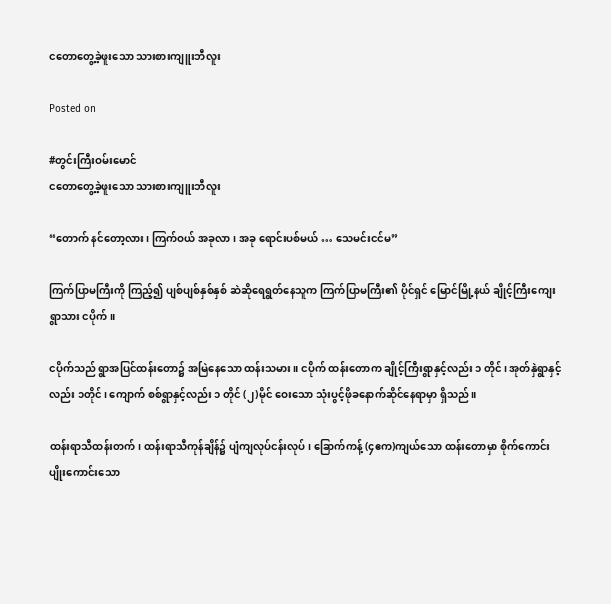ငတောတွေ့ခဲ့ဖူးသော သားစားကျူးဘီလူး

Posted on

#တွင်းကြီးဝမ်းမောင်
ငတောတွေ့ခဲ့ဖူးသော သားစားကျူးဘီလူး

“တောက် နင်တော့လား၊ ကြက်ဝယ် အခုလာ၊ အခု ရောင်းပစ်မယ် … သေမင်းငင်မ”

ကြက်ပြာမကြီးကို ကြည့်၍ ပျစ်ပျစ်နှစ်နှစ် ဆဲဆိုရေရွတ်နေသူက ကြက်ပြာမကြီး၏ ပိုင်ရှင် မြောင်မြို့နယ် ချိုင့်ကြီးကျေးရွာသား ငပိုက်။

ငပိုက်သည် ရွာအပြင်ထန်းတော၌ အမြဲနေသော ထန်းသမား။ ငပိုက် ထန်းတောက ချိုင့်ကြီးရွာနှင့်လည်း ၁ တိုင်၊ အုတ်နှဲရွာနှင့်လည်း ၁တိုင်၊ ကျောက် စစ်ရွာနှင့်လည်း ၁ တိုင် (၂)မိုင် ဝေးသော သုံးပွင့်ဖိုခနောက်ဆိုင်နေရာမှာ ရှိသည်။

ထန်းရာသီထန်းတက်၊ ထန်းရာသီကုန်ချိန်၌ ပျံကျလုပ်ငန်းလုပ်၊ ခြောက်ကန့် (၄ဧက)ကျယ်သော ထန်းတောမှာ စိုက်ကောင်းပျိုးကောင်းသော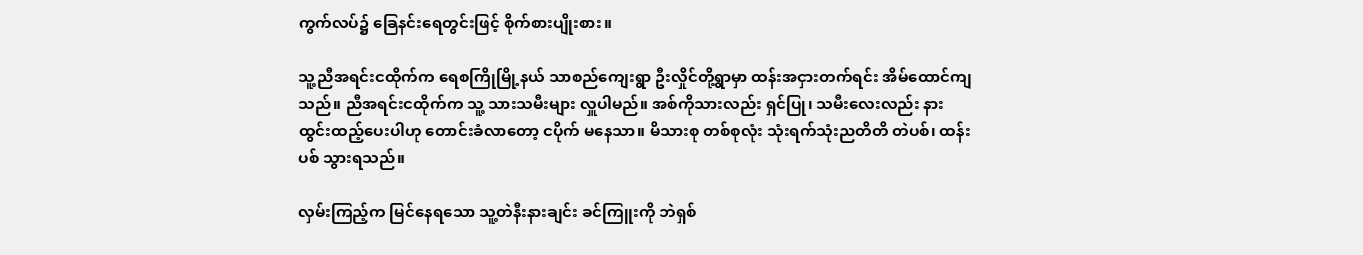ကွက်လပ်၌ ခြေနင်းရေတွင်းဖြင့် စိုက်စားပျိုးစား။

သူ့ညီအရင်းငထိုက်က ရေစကြိုမြို့နယ် သာစည်ကျေးရွာ ဦးလှိုင်တို့ရွာမှာ ထန်းအငှားတက်ရင်း အိမ်ထောင်ကျသည်။ ညီအရင်းငထိုက်က သူ့ သားသမီးများ လှူပါမည်။ အစ်ကိုသားလည်း ရှင်ပြု၊ သမီးလေးလည်း နားထွင်းထည့်ပေးပါဟု တောင်းခံလာတော့ ငပိုက် မနေသာ။ မိသားစု တစ်စုလုံး သုံးရက်သုံးညတိတိ တဲပစ်၊ ထန်းပစ် သွားရသည်။

လှမ်းကြည့်က မြင်နေရသော သူ့တဲနီးနားချင်း ခင်ကြူးကို ဘဲရှစ်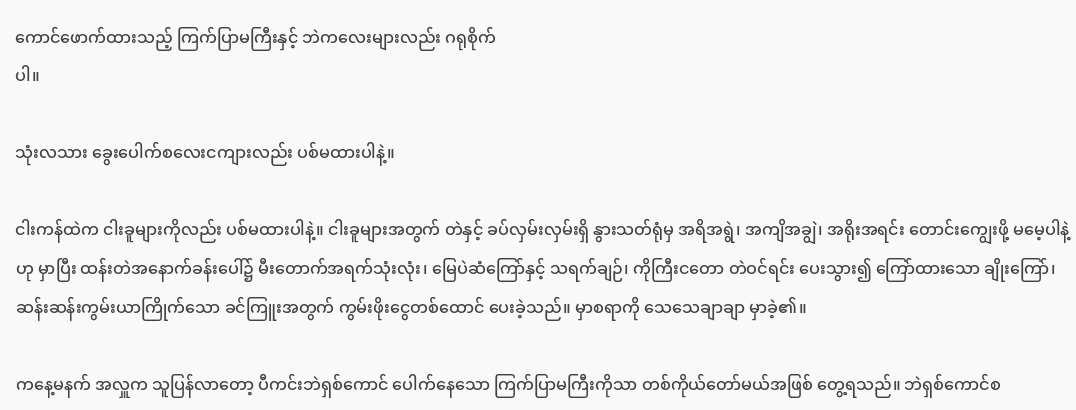ကောင်ဖောက်ထားသည့် ကြက်ပြာမကြီးနှင့် ဘဲကလေးများလည်း ဂရုစိုက်
ပါ။

သုံးလသား ခွေးပေါက်စလေးငကျားလည်း ပစ်မထားပါနဲ့။

ငါးကန်ထဲက ငါးခူများကိုလည်း ပစ်မထားပါနဲ့။ ငါးခူများအတွက် တဲနှင့် ခပ်လှမ်းလှမ်းရှိ နွားသတ်ရုံမှ အရိအရွဲ၊ အကျိအချွဲ၊ အရိုးအရင်း တောင်းကျွေးဖို့ မမေ့ပါနဲ့ ဟု မှာပြီး ထန်းတဲအနောက်ခန်းပေါ်၌ မီးတောက်အရက်သုံးလုံး၊ မြေပဲဆံကြော်နှင့် သရက်ချဉ်၊ ကိုကြီးငတော တဲဝင်ရင်း ပေးသွား၍ ကြော်ထားသော ချိုးကြော်၊ ဆန်းဆန်းကွမ်းယာကြိုက်သော ခင်ကြူးအတွက် ကွမ်းဖိုးငွေတစ်ထောင် ပေးခဲ့သည်။ မှာစရာကို သေသေချာချာ မှာခဲ့၏။

ကနေ့မနက် အလှူက သူပြန်လာတော့ ပီကင်းဘဲရှစ်ကောင် ပေါက်နေသော ကြက်ပြာမကြီးကိုသာ တစ်ကိုယ်တော်မယ်အဖြစ် တွေ့ရသည်။ ဘဲရှစ်ကောင်စ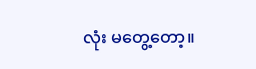လုံး မတွေ့တော့။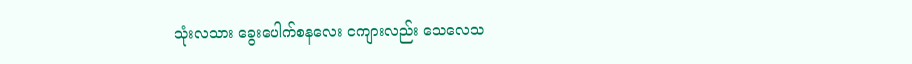သုံးလသား ခွေးပေါက်စနလေး ငကျားလည်း သေလေသ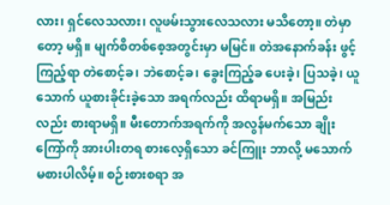လား၊ ရှင်လေသလား၊ လူဖမ်းသွားလေသလား မသိတော့။ တဲမှာတော့ မရှိ။ မျက်စိတစ်စေ့အတွင်းမှာ မမြင်။ တဲအနောက်ခန်း ဖွင့်ကြည့်ရာ တဲစောင့်ခ၊ ဘဲစောင့်ခ၊ ခွေးကြည့်ခ ပေးခဲ့၊ ပြသခဲ့၊ ယူသောက် ယူစားခိုင်းခဲ့သော အရက်လည်း ထိရာမရှိ။ အမြည်းလည်း စားရာမရှိ။ မီးတောက်အရက်ကို အလွန်မက်သော ချိုးကြော်ကို အားပါးတရ စားလေ့ရှိသော ခင်ကြူး ဘာလို့ မသောက်မစားပါလိမ့်။ စဉ်းစားစရာ အ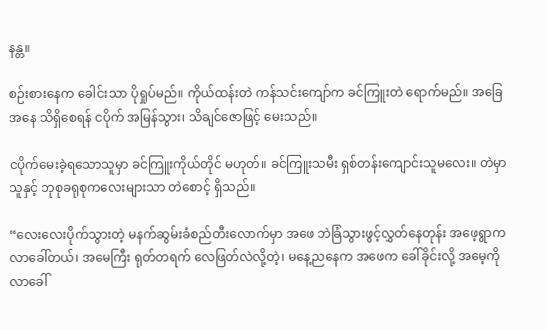နန္တ။

စဉ်းစားနေက ခေါင်းသာ ပိုရှုပ်မည်။ ကိုယ်ထန်းတဲ ကန်သင်းကျော်က ခင်ကြူးတဲ ရောက်မည်။ အခြေအနေ သိရှိစေရန် ငပိုက် အမြန်သွား၊ သိချင်ဇောဖြင့် မေးသည်။

ငပိုက်မေးခဲ့ရသောသူမှာ ခင်ကြူးကိုယ်တိုင် မဟုတ်။ ခင်ကြူးသမီး ရှစ်တန်းကျောင်းသူမလေး။ တဲမှာ သူနှင့် ဘုစုခရုစုကလေးများသာ တဲစောင့် ရှိသည်။

“လေးလေးပိုက်သွားတဲ့ မနက်ဆွမ်းခံစည်တီးလောက်မှာ အဖေ ဘဲခြံသွားဖွင့်လွှတ်နေတုန်း အဖေ့ရွာက လာခေါ်တယ်၊ အမေကြီး ရုတ်တရက် လေဖြတ်လဲလို့တဲ့၊ မနေ့ညနေက အဖေက ခေါ်ခိုင်းလို့ အမေ့ကို လာခေါ်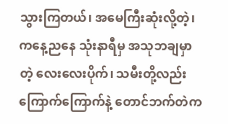သွားကြတယ်၊ အမေကြီးဆုံးလို့တဲ့၊ ကနေ့ညနေ သုံးနာရီမှ အသုဘချမှာတဲ့ လေးလေးပိုက်၊ သမီးတို့လည်း ကြောက်ကြောက်နဲ့ တောင်ဘက်တဲက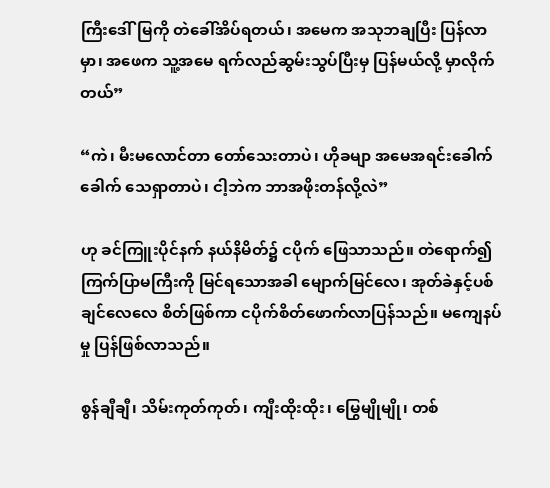ကြီးဒေါ်မြကို တဲခေါ်အိပ်ရတယ်၊ အမေက အသုဘချပြီး ပြန်လာမှာ၊ အဖေက သူ့အမေ ရက်လည်ဆွမ်းသွပ်ပြီးမှ ပြန်မယ်လို့ မှာလိုက်တယ်”

“ကဲ၊ မီးမလောင်တာ တော်သေးတာပဲ၊ ဟိုခမျာ အမေအရင်းခေါက်ခေါက် သေရှာတာပဲ၊ ငါ့ဘဲက ဘာအဖိုးတန်လို့လဲ”

ဟု ခင်ကြူးပိုင်နက် နယ်နိမိတ်၌ ငပိုက် ဖြေသာသည်။ တဲရောက်၍ ကြက်ပြာမကြီးကို မြင်ရသောအခါ မျောက်မြင်လေ၊ အုတ်ခဲနှင့်ပစ်ချင်လေလေ စိတ်ဖြစ်ကာ ငပိုက်စိတ်ဖောက်လာပြန်သည်။ မကျေနပ်မှု ပြန်ဖြစ်လာသည်။

စွန်ချီချီ၊ သိမ်းကုတ်ကုတ်၊ ကျီးထိုးထိုး၊ မြွေမျိုမျို၊ တစ်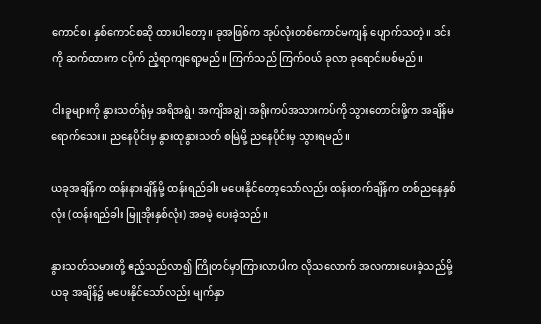ကောင်စ၊ နှစ်ကောင်စဆို ထားပါတော့။ ခုအဖြစ်က အုပ်လုံးတစ်ကောင်မကျန် ပျောက်သတဲ့။ ဒင်းကို ဆက်ထားက ငပိုက် ညံ့ရာကျရော့မည်။ ကြက်သည် ကြက်ဝယ် ခုလာ ခုရောင်းပစ်မည်။

ငါးခူများကို နွားသတ်ရုံမှ အရိအရွဲ၊ အကျိအချွဲ၊ အရိုးကပ်အသားကပ်ကို သွားတောင်းဖို့က အချိန်မရောက်သေး။ ညနေပိုင်းမှ နွားထုနွားသတ် စမြဲမို့ ညနေပိုင်းမှ သွားရမည်။

ယခုအချိန်က ထန်းနားချိန်မို့ ထန်းရည်ခါး မပေးနိုင်တော့သော်လည်း ထန်းတက်ချိန်က တစ်ညနေနှစ်လုံး (ထန်းရည်ခါး မြူအိုးနှစ်လုံး) အခမဲ့ ပေးခဲ့သည်။

နွားသတ်သမားတို့ ဧည့်သည်လာ၍ ကြိုတင်မှာကြားလာပါက လိုသလောက် အလကားပေးခဲ့သည်မို့ ယခု အချိန်၌ မပေးနိုင်သော်လည်း မျက်နှာ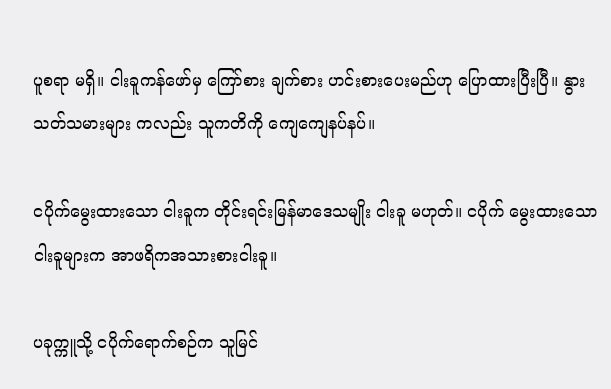ပူစရာ မရှိ။ ငါးခူကန်ဖော်မှ ကြော်စား ချက်စား ဟင်းစားပေးမည်ဟု ပြောထားပြီးပြီ။ နွားသတ်သမားများ ကလည်း သူကတိကို ကျေကျေနပ်နပ်။

ငပိုက်မွေးထားသော ငါးခူက တိုင်းရင်းမြန်မာဒေသမျိုး ငါးခူ မဟုတ်။ ငပိုက် မွေးထားသော ငါးခူများက အာဖရိကအသားစားငါးခူ။

ပခုက္ကူသို့ ငပိုက်ရောက်စဉ်က သူမြင်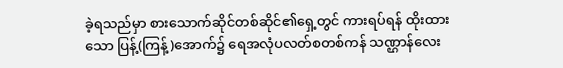ခဲ့ရသည်မှာ စားသောက်ဆိုင်တစ်ဆိုင်၏ရှေ့တွင် ကားရပ်ရန် ထိုးထားသော ပြန့်(ကြန့်)အောက်၌ ရေအလုံပလတ်စတစ်ကန် သဏ္ဌာန်လေး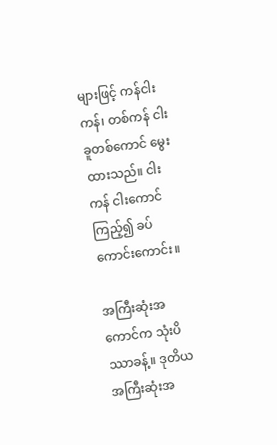များဖြင့် ကန်ငါးကန်၊ တစ်ကန် ငါးခူတစ်ကောင် မွေးထားသည်။ ငါးကန် ငါးကောင် ကြည့်၍ ခပ်ကောင်းကောင်း။

အကြီးဆုံးအကောင်က သုံးပိဿာခန့်။ ဒုတိယအကြီးဆုံးအ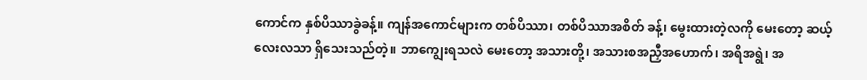ကောင်က နှစ်ပိဿာခွဲခန့်။ ကျန်အကောင်များက တစ်ပိဿာ၊ တစ်ပိဿာအစိတ် ခန့်၊ မွေးထားတဲ့လကို မေးတော့ ဆယ့်လေးလသာ ရှိသေးသည်တဲ့။ ဘာကျွေးရသလဲ မေးတော့ အသားတို့၊ အသားစအညှီအဟောက်၊ အရိအရွဲ၊ အ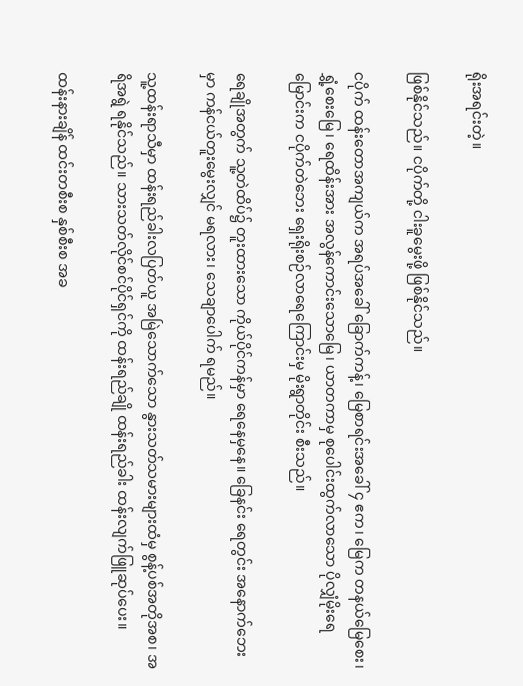ရိုးအရင်းတဲ့။

ဖြစ်နိုင်သည်။ ငပိုက်တို့ ငါးခူမွေးဖို့ ဖြစ်နိုင်သည်။

ငပိုက် ထန်းတောအကျယ်က အရပ်အခေါ် ခြောက်ကန့်၊ မြေစာရင်းအခေါ် ၄ ဧက၊ မြေက တနယ်မြေစေး၊ ရွှံ့စေးမြေ၊ ရေထိန်းအား အလွန်ကောင်းသောမြေ၊ ယာတကာမှ စုပေါင်းထွက်လာသော ပိုလျှံမိုးရေမြောင်းက ငပိုက်တဲဘေး ရှေးရိုးစဉ်လာရေကြောင်းမှ မိုးရွာတိုင်း စီးသည်။

ရေချိုအတွက် သူ့တဲထိပ်၌ တူးထားသော ကိုယ်ပိုင်ကန်မှာ ရေနေမှနေ။ ခြေနင်း ရေတွင်း အနောက်ဘေးမှာ ကန်ငယ်တူးမွေးလျှင် မရလား၊ သေချာပေါက် ရမည်။

သူ့ထန်းရာသီမှာ ထန်းရည်ခါးလပြတ်ယူ အမြဲသောက်သော နွားသတ်သမားများထံမှ စွန့်ပစ်အတိုအစ၊ အရိအရွဲ ရနိုင်သည်။ သားသတ်လိုင်စင်ပိုင်ရှင်ကို ထန်းရည်ချို ထန်းရည်ခါး ထန်းလျက်ဖြူဆုပ်ပေး။

ထန်းနားချိန် ထင်းတစီးစ နှစ်စီးစ အခ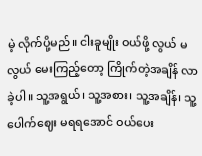မဲ့ လိုက်ပို့မည်။ ငါးခူမျိုး ဝယ်ဖို့ လွယ် မလွယ် မေးကြည့်တော့ ကြိုက်တဲ့အချိန် လာခဲ့ပါ။ သူ့အရွယ်၊ သူ့အစား၊ သူ့အချိန်၊ သူ့ပေါက်ဈေး မရရအောင် ဝယ်ပေး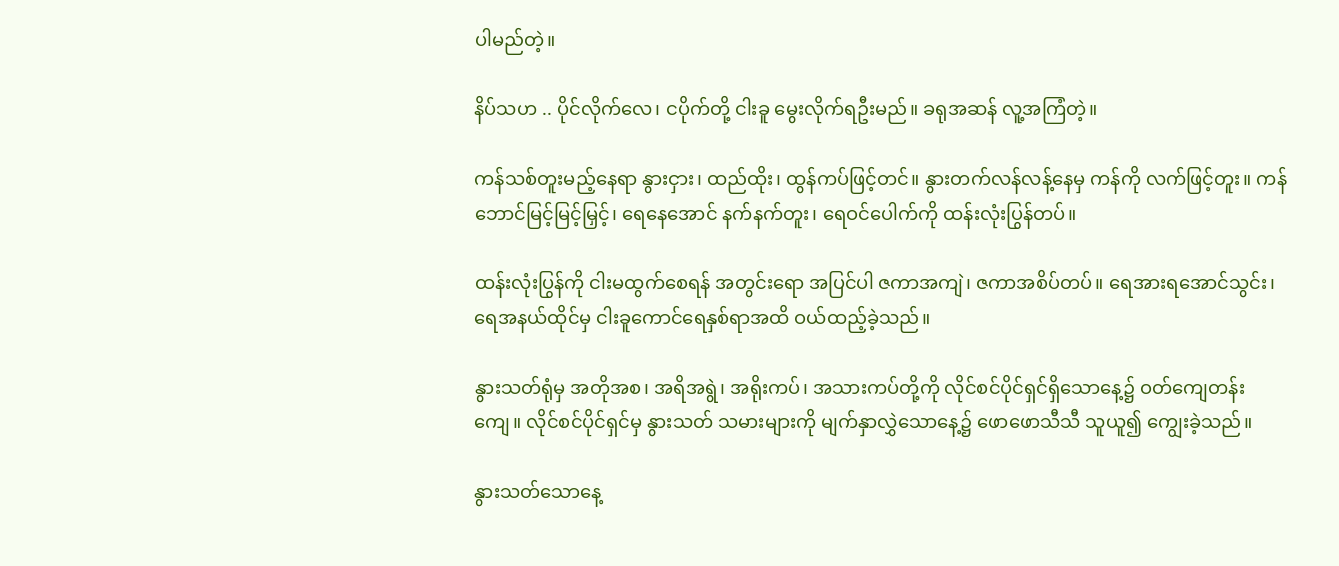ပါမည်တဲ့။

နိပ်သဟ .. ပိုင်လိုက်လေ၊ ငပိုက်တို့ ငါးခူ မွေးလိုက်ရဦးမည်။ ခရုအဆန် လူ့အကြံတဲ့။

ကန်သစ်တူးမည့်နေရာ နွားငှား၊ ထည်ထိုး၊ ထွန်ကပ်ဖြင့်တင်။ နွားတက်လန်လန့်နေမှ ကန်ကို လက်ဖြင့်တူး။ ကန်ဘောင်မြင့်မြင့်မြှင့်၊ ရေနေအောင် နက်နက်တူး၊ ရေဝင်ပေါက်ကို ထန်းလုံးပြွန်တပ်။

ထန်းလုံးပြွန်ကို ငါးမထွက်စေရန် အတွင်းရော အပြင်ပါ ဇကာအကျဲ၊ ဇကာအစိပ်တပ်။ ရေအားရအောင်သွင်း၊ ရေအနယ်ထိုင်မှ ငါးခူကောင်ရေနှစ်ရာအထိ ဝယ်ထည့်ခဲ့သည်။

နွားသတ်ရုံမှ အတိုအစ၊ အရိအရွဲ၊ အရိုးကပ်၊ အသားကပ်တို့ကို လိုင်စင်ပိုင်ရှင်ရှိသောနေ့၌ ဝတ်ကျေတန်းကျေ။ လိုင်စင်ပိုင်ရှင်မှ နွားသတ် သမားများကို မျက်နှာလွှဲသောနေ့၌ ဖောဖောသီသီ သူယူ၍ ကျွေးခဲ့သည်။

နွားသတ်သောနေ့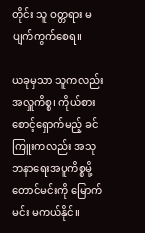တိုင်း သူ ဝတ္တရား မပျက်ကွက်စေရ။

ယခုမှသာ သူကလည်း အလှူကိစ္စ၊ ကိုယ်စားစောင့်ရှောက်မည့် ခင်ကြူးကလည်း အသုဘနာရေးအပူကိစ္စမို့ တောင်မင်းကို မြောက်မင်း မကယ်နိုင်။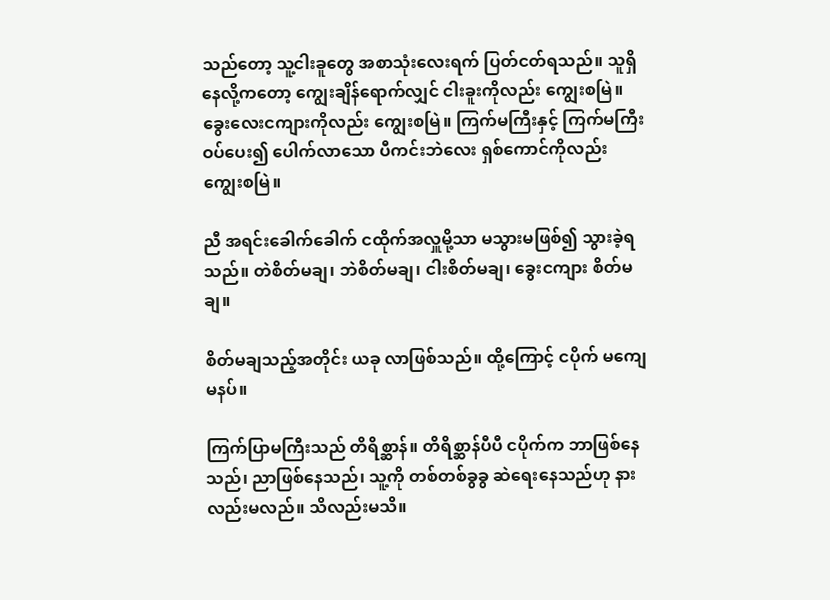သည်တော့ သူ့ငါးခူတွေ အစာသုံးလေးရက် ပြတ်ငတ်ရသည်။ သူရှိနေလို့ကတော့ ကျွေးချိန်ရောက်လျှင် ငါးခူးကိုလည်း ကျွေးစမြဲ။ ခွေးလေးငကျားကိုလည်း ကျွေးစမြဲ။ ကြက်မကြီးနှင့် ကြက်မကြီးဝပ်ပေး၍ ပေါက်လာသော ပီကင်းဘဲလေး ရှစ်ကောင်ကိုလည်း ကျွေးစမြဲ။

ညီ အရင်းခေါက်ခေါက် ငထိုက်အလှူမို့သာ မသွားမဖြစ်၍ သွားခဲ့ရသည်။ တဲစိတ်မချ၊ ဘဲစိတ်မချ၊ ငါးစိတ်မချ၊ ခွေးငကျား စိတ်မချ။

စိတ်မချသည့်အတိုင်း ယခု လာဖြစ်သည်။ ထို့ကြောင့် ငပိုက် မကျေမနပ်။

ကြက်ပြာမကြီးသည် တိရိစ္ဆာန်။ တိရိစ္ဆာန်ပီပီ ငပိုက်က ဘာဖြစ်နေသည်၊ ညာဖြစ်နေသည်၊ သူ့ကို တစ်တစ်ခွခွ ဆဲရေးနေသည်ဟု နားလည်းမလည်။ သိလည်းမသိ။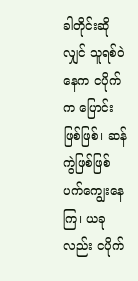ခါတိုင်းဆိုလျှင် သူရစ်ဝဲနေက ငပိုက်က ပြောင်းဖြစ်ဖြစ်၊ ဆန်ကွဲဖြစ်ဖြစ် ပက်ကျွေးနေကြ၊ ယခုလည်း ငပိုက်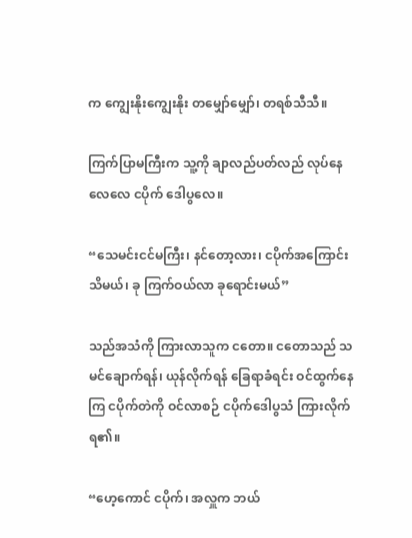က ကျွေးနိုးကျွေးနိုး တမျှော်မျှော်၊ တရစ်သီသီ။

ကြက်ပြာမကြီးက သူ့ကို ချာလည်ပတ်လည် လုပ်နေလေလေ ငပိုက် ဒေါပွလေ။

“သေမင်းငင်မကြီး၊ နင်တော့လား၊ ငပိုက်အကြောင်း သိမယ်၊ ခု ကြက်ဝယ်လာ ခုရောင်းမယ်”

သည်အသံကို ကြားလာသူက ငတော။ ငတောသည် သမင်ချောက်ရန်၊ ယုန်လိုက်ရန် ခြေရာခံရင်း ဝင်ထွက်နေကြ ငပိုက်တဲကို ဝင်လာစဉ် ငပိုက်ဒေါပွသံ ကြားလိုက်ရ၏။

“ဟေ့ကောင် ငပိုက်၊ အလှူက ဘယ်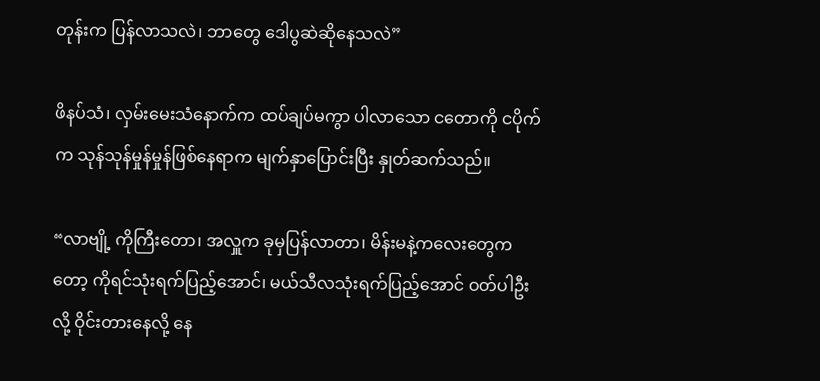တုန်းက ပြန်လာသလဲ၊ ဘာတွေ ဒေါပွဆဲဆိုနေသလဲ”

ဖိနပ်သံ၊ လှမ်းမေးသံနောက်က ထပ်ချပ်မကွာ ပါလာသော ငတောကို ငပိုက်က သုန်သုန်မှုန်မှုန်ဖြစ်နေရာက မျက်နှာပြောင်းပြီး နှုတ်ဆက်သည်။

“လာဗျို့ ကိုကြီးတော၊ အလှူက ခုမှပြန်လာတာ၊ မိန်းမနဲ့ကလေးတွေကတော့ ကိုရင်သုံးရက်ပြည့်အောင်၊ မယ်သီလသုံးရက်ပြည့်အောင် ဝတ်ပါဦးလို့ ဝိုင်းတားနေလို့ နေ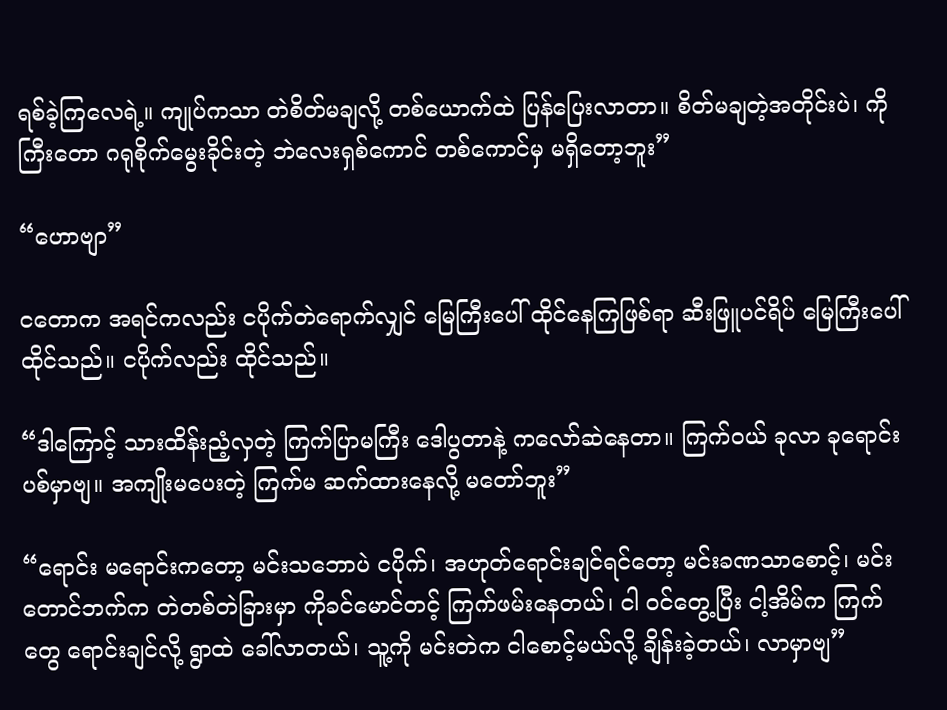ရစ်ခဲ့ကြလေရဲ့။ ကျုပ်ကသာ တဲစိတ်မချလို့ တစ်ယောက်ထဲ ပြန်ပြေးလာတာ။ စိတ်မချတဲ့အတိုင်းပဲ၊ ကိုကြီးတော ဂရုစိုက်မွေးခိုင်းတဲ့ ဘဲလေးရှစ်ကောင် တစ်ကောင်မှ မရှိတော့ဘူး”

“ဟောဗျာ”

ငတောက အရင်ကလည်း ငပိုက်တဲရောက်လျှင် မြေကြီးပေါ် ထိုင်နေကြဖြစ်ရာ ဆီးဖြူပင်ရိပ် မြေကြီးပေါ် ထိုင်သည်။ ငပိုက်လည်း ထိုင်သည်။

“ဒါကြောင့် သားထိန်းညံ့လှတဲ့ ကြက်ပြာမကြီး ဒေါပွတာနဲ့ ကလော်ဆဲနေတာ။ ကြက်ဝယ် ခုလာ ခုရောင်းပစ်မှာဗျ။ အကျိုးမပေးတဲ့ ကြက်မ ဆက်ထားနေလို့ မတော်ဘူး”

“ရောင်း မရောင်းကတော့ မင်းသဘောပဲ ငပိုက်၊ အဟုတ်ရောင်းချင်ရင်တော့ မင်းခဏသာစောင့်၊ မင်းတောင်ဘက်က တဲတစ်တဲခြားမှာ ကိုခင်မောင်တင့် ကြက်ဖမ်းနေတယ်၊ ငါ ဝင်တွေ့ပြီး ငါ့အိမ်က ကြက်တွေ ရောင်းချင်လို့ ရွာထဲ ခေါ်လာတယ်၊ သူ့ကို မင်းတဲက ငါစောင့်မယ်လို့ ချိန်းခဲ့တယ်၊ လာမှာဗျ”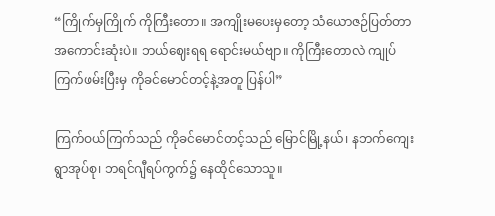“ကြိုက်မှကြိုက် ကိုကြီးတော။ အကျိုးမပေးမှတော့ သံယောဇဉ်ပြတ်တာ အကောင်းဆုံးပဲ။ ဘယ်ဈေးရရ ရောင်းမယ်ဗျာ။ ကိုကြီးတောလဲ ကျုပ် ကြက်ဖမ်းပြီးမှ ကိုခင်မောင်တင့်နဲ့အတူ ပြန်ပါ”

ကြက်ဝယ်ကြက်သည် ကိုခင်မောင်တင့်သည် မြောင်မြို့နယ်၊ နဘက်ကျေးရွာအုပ်စု၊ ဘရင်ဂျီရပ်ကွက်၌ နေထိုင်သောသူ။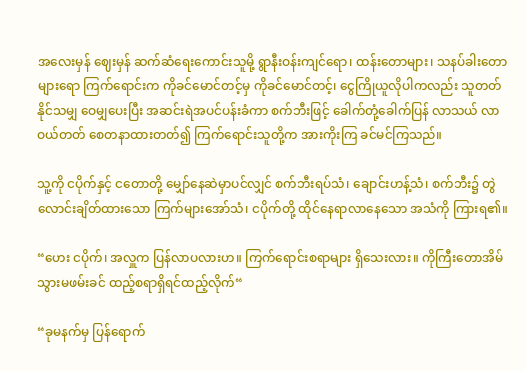အလေးမှန် ဈေးမှန် ဆက်ဆံရေးကောင်းသူမို့ ရွာနီးဝန်းကျင်ရော၊ ထန်းတောများ၊ သနပ်ခါးတောများရော ကြက်ရောင်းက ကိုခင်မောင်တင့်မှ ကိုခင်မောင်တင့်၊ ငွေကြိုယူလိုပါကလည်း သူတတ်နိုင်သမျှ ဝေမျှပေးပြီး အဆင်းရဲအပင်ပန်းခံကာ စက်ဘီးဖြင့် ခေါက်တုံ့ခေါက်ပြန် လာသယ် လာဝယ်တတ် စေတနာထားတတ်၍ ကြက်ရောင်းသူတို့က အားကိုးကြ ခင်မင်ကြသည်။

သူ့ကို ငပိုက်နှင့် ငတောတို့ မျှော်နေဆဲမှာပင်လျှင် စက်ဘီးရပ်သံ၊ ချောင်းဟန့်သံ၊ စက်ဘီး၌ တွဲလောင်းချိတ်ထားသော ကြက်များအော်သံ၊ ငပိုက်တို့ ထိုင်နေရာလာနေသော အသံကို ကြားရ၏။

“ဟေး ငပိုက်၊ အလှူက ပြန်လာပလားဟ။ ကြက်ရောင်းစရာများ ရှိသေးလား။ ကိုကြီးတောအိမ် သွားမဖမ်းခင် ထည့်စရာရှိရင်ထည့်လိုက်“

“ခုမနက်မှ ပြန်ရောက်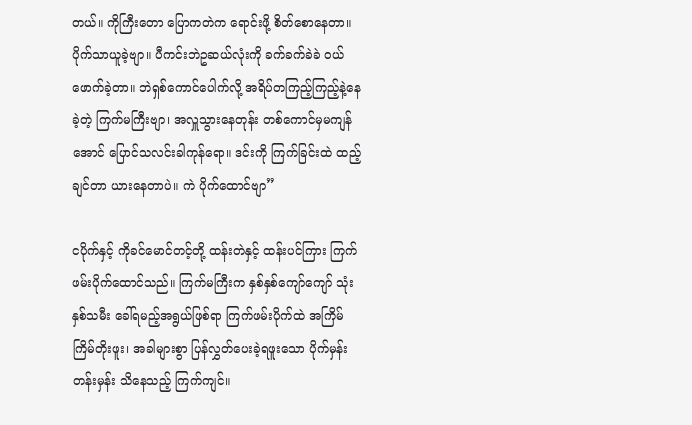တယ်။ ကိုကြီးတော ပြောကတဲက ရောင်းဖို့ စိတ်စောနေတာ။ ပိုက်သာယူခဲ့ဗျာ။ ပီကင်းဘဲဥဆယ်လုံးကို ခက်ခက်ခဲခဲ ဝယ်ဖောက်ခဲ့တာ။ ဘဲရှစ်ကောင်ပေါက်လို့ အရိပ်တကြည့်ကြည့်နဲ့နေခဲ့တဲ့ ကြက်မကြီးဗျာ၊ အလှူသွားနေတုန်း တစ်ကောင်မှမကျန်အောင် ပြောင်သလင်းခါကုန်ရော။ ဒင်းကို ကြက်ခြင်းထဲ ထည့်ချင်တာ ယားနေတာပဲ။ ကဲ ပိုက်ထောင်ဗျာ”

ငပိုက်နှင့် ကိုခင်မောင်တင့်တို့ ထန်းတဲနှင့် ထန်းပင်ကြား ကြက်ဖမ်းပိုက်ထောင်သည်။ ကြက်မကြီးက နှစ်နှစ်ကျော်ကျော် သုံးနှစ်သမီး ခေါ်ရမည့်အရွယ်ဖြစ်ရာ ကြက်ဖမ်းပိုက်ထဲ အကြိမ်ကြိမ်တိုးဖူး၊ အခါများစွာ ပြန်လွှတ်ပေးခဲ့ရဖူးသော ပိုက်မှန်း တန်းမှန်း သိနေသည့် ကြက်ကျင်။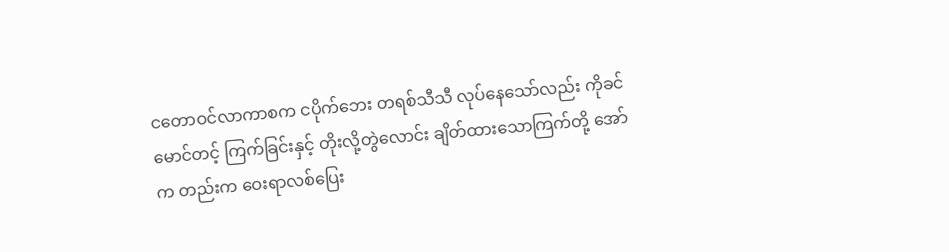ငတောဝင်လာကာစက ငပိုက်ဘေး တရစ်သီသီ လုပ်နေသော်လည်း ကိုခင်မောင်တင့် ကြက်ခြင်းနှင့် တိုးလို့တွဲလောင်း ချိတ်ထားသောကြက်တို့ အော်က တည်းက ဝေးရာလစ်ပြေး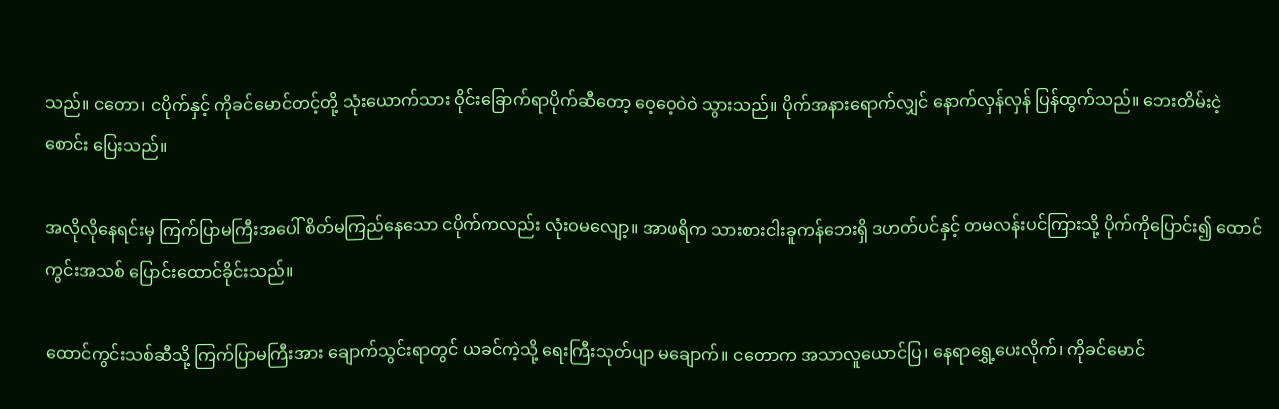သည်။ ငတော၊ ငပိုက်နှင့် ကိုခင်မောင်တင့်တို့ သုံးယောက်သား ဝိုင်းခြောက်ရာပိုက်ဆီတော့ ဝေ့ဝေ့ဝဲဝဲ သွားသည်။ ပိုက်အနားရောက်လျှင် နောက်လှန်လှန် ပြန်ထွက်သည်။ ဘေးတိမ်းငဲ့စောင်း ပြေးသည်။

အလိုလိုနေရင်းမှ ကြက်ပြာမကြီးအပေါ် စိတ်မကြည်နေသော ငပိုက်ကလည်း လုံးဝမလျော့။ အာဖရိက သားစားငါးခူကန်ဘေးရှိ ဒဟတ်ပင်နှင့် တမလန်းပင်ကြားသို့ ပိုက်ကိုပြောင်း၍ ထောင်ကွင်းအသစ် ပြောင်းထောင်ခိုင်းသည်။

ထောင်ကွင်းသစ်ဆီသို့ ကြက်ပြာမကြီးအား ချောက်သွင်းရာတွင် ယခင်ကဲ့သို့ ရေးကြီးသုတ်ပျာ မချောက်။ ငတောက အသာလူယောင်ပြ၊ နေရာရွှေ့ပေးလိုက်၊ ကိုခင်မောင်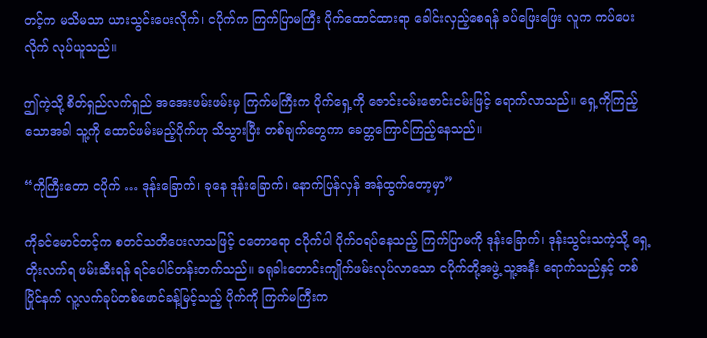တင့်က မသိမသာ ယားသွင်းပေးလိုက်၊ ငပိုက်က ကြက်ပြာမကြီး ပိုက်ထောင်ထားရာ ခေါင်းလှည့်စေရန် ခပ်ဖြေးဖြေး လူက ကပ်ပေးလိုက် လုပ်ယူသည်။

ဤကဲ့သို့ စိတ်ရှည်လက်ရှည် အအေးဖမ်းဖမ်းမှ ကြက်မကြီးက ပိုက်ရှေ့ကို ဇောင်းငမ်းဇောင်းငမ်းဖြင့် ရောက်လာသည်။ ရှေ့ကိုကြည့်သောအခါ သူ့ကို ထောင်ဖမ်းမည့်ပိုက်ဟု သိသွားပြီး တစ်ချက်တွေကာ ခေတ္တကြောင်ကြည့်နေသည်။

“ကိုကြီးတော ငပိုက် … ဒုန်းခြောက်၊ ခုနေ ဒုန်းခြောက်၊ နောက်ပြန်လှန် အန်ထွက်တော့မှာ”

ကိုခင်မောင်တင့်က စတင်သတိပေးလာသဖြင့် ငတောရော ငပိုက်ပါ ပိုက်ဝရပ်နေသည့် ကြက်ပြာမကို ဒုန်းခြောက်၊ ဒုန်းသွင်းသကဲ့သို့ ရှေ့တိုးလက်ရ ဖမ်းဆီးရန် ရင်ပေါင်တန်းတက်သည်။ ခရုခါးတောင်းကျိုက်ဖမ်းလုပ်လာသော ငပိုက်တို့အဖွဲ့ သူ့အနီး ရောက်သည်နှင့် တစ်ပြိုင်နက် လူ့လက်ခုပ်တစ်ဖောင်ခန့်မြင့်သည့် ပိုက်ကို ကြက်မကြီးက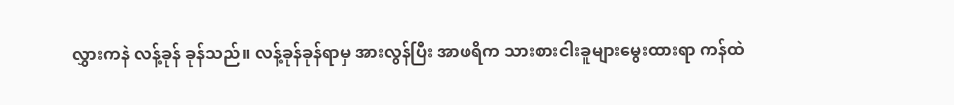လွှားကနဲ လန့်ခုန် ခုန်သည်။ လန့်ခုန်ခုန်ရာမှ အားလွန်ပြီး အာဖရိက သားစားငါးခူများမွေးထားရာ ကန်ထဲ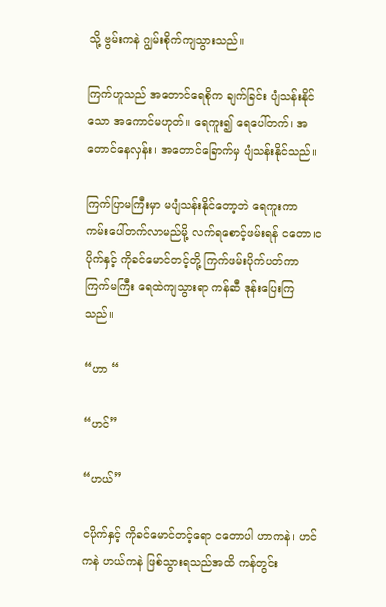သို့ ဗွမ်းကနဲ ဂျွမ်းစိုက်ကျသွားသည်။

ကြက်ဟူသည် အတောင်ရေစိုက ချက်ခြင်း ပျံသန်းနိုင်သော အကောင်မဟုတ်။ ရေကူး၍ ရေပေါ်တက်၊ အတောင်နေလှန်း၊ အတောင်ခြောက်မှ ပျံသန်းနိုင်သည်။

ကြက်ပြာမကြီးမှာ မပျံသန်းနိုင်တော့ဘဲ ရေကူးကာ ကမ်းပေါ်တက်လာမည်မို့ လက်ရစောင့်ဖမ်းရန် ငတော၊ငပိုက်နှင့် ကိုခင်မောင်တင့်တို့ ကြက်ဖမ်းပိုက်ပတ်ကာ ကြက်မကြီး ရေထဲကျသွားရာ ကန်ဆီ ဒုန်းပြေးကြသည်။

“ဟာ “

“ဟင်”

“ဟယ်”

ငပိုက်နှင့် ကိုခင်မောင်တင့်ရော ငတောပါ ဟာကနဲ၊ ဟင်ကနဲ ဟယ်ကနဲ ဖြစ်သွားရသည်အထိ ကန်တွင်း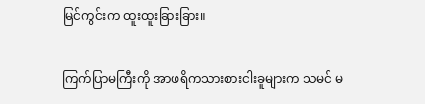မြင်ကွင်းက ထူးထူးခြားခြား။

ကြက်ပြာမကြီးကို အာဖရိကသားစားငါးခူများက သမင် မ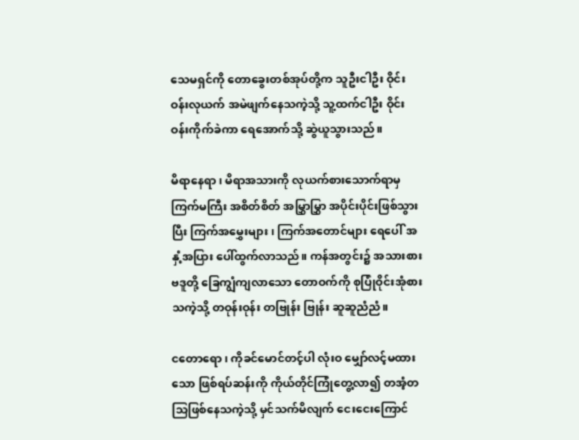သေမရှင်ကို တောခွေးတစ်အုပ်တို့က သူဦးငါဦး ဝိုင်းဝန်းလုယက် အမဲဖျက်နေသကဲ့သို့ သူ့ထက်ငါဦး ဝိုင်းဝန်းကိုက်ခဲကာ ရေအောက်သို့ ဆွဲယူသွားသည်။

မိရာနေရာ၊ မိရာအသားကို လုယက်စားသောက်ရာမှ ကြက်မကြီး အစိတ်စိတ် အမြွှာမြွှာ အပိုင်းပိုင်းဖြစ်သွားပြီး ကြက်အမွှေးများ၊ ကြက်အတောင်များ ရေပေါ် အနှံ့အပြား ပေါ်ထွက်လာသည်။ ကန်အတွင်း၌ အသားစားဗဒူတို့ ခြေကျွံကျလာသော တောဝက်ကို စုပြုံဝိုင်းအုံစားသကဲ့သို့ တဝုန်းဝုန်း တဗြုန်း ဗြုန်း ဆူဆူညံညံ။

ငတောရော၊ ကိုခင်မောင်တင့်ပါ လုံးဝ မျှော်လင့်မထားသော ဖြစ်ရပ်ဆန်းကို ကိုယ်တိုင်ကြုံတွေ့လာ၍ တအံ့တသြဖြစ်နေသကဲ့သို့ မှင်သက်မိလျက် ငေးငေးကြောင်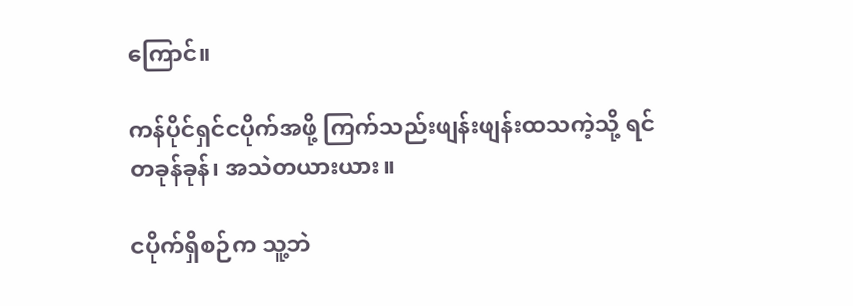ကြောင်။

ကန်ပိုင်ရှင်ငပိုက်အဖို့ ကြက်သည်းဖျန်းဖျန်းထသကဲ့သို့ ရင်တခုန်ခုန်၊ အသဲတယားယား။

ငပိုက်ရှိစဉ်က သူ့ဘဲ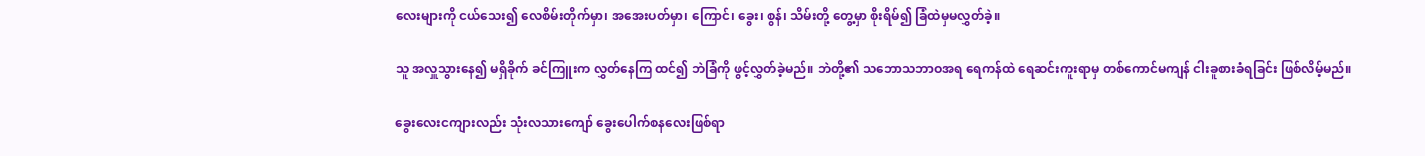လေးများကို ငယ်သေး၍ လေစိမ်းတိုက်မှာ၊ အအေးပတ်မှာ၊ ကြောင်၊ ခွေး၊ စွန်၊ သိမ်းတို့ တွေ့မှာ စိုးရိမ်၍ ခြံထဲမှမလွှတ်ခဲ့။

သူ အလှူသွားနေ၍ မရှိခိုက် ခင်ကြူးက လွှတ်နေကြ ထင်၍ ဘဲခြံကို ဖွင့်လွှတ်ခဲ့မည်။ ဘဲတို့၏ သဘောသဘာဝအရ ရေကန်ထဲ ရေဆင်းကူးရာမှ တစ်ကောင်မကျန် ငါးခူစားခံရခြင်း ဖြစ်လိမ့်မည်။

ခွေးလေးငကျားလည်း သုံးလသားကျော် ခွေးပေါက်စနလေးဖြစ်ရာ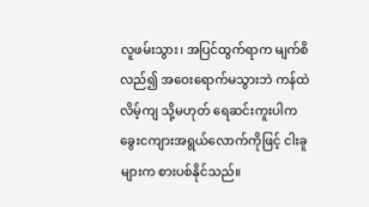လူဖမ်းသွား၊ အပြင်ထွက်ရာက မျက်စိလည်၍ အဝေးရောက်မသွားဘဲ ကန်ထဲလိမ့်ကျ သို့မဟုတ် ရေဆင်းကူးပါက ခွေးငကျားအရွယ်လောက်ကိုဖြင့် ငါးခူများက စားပစ်နိုင်သည်။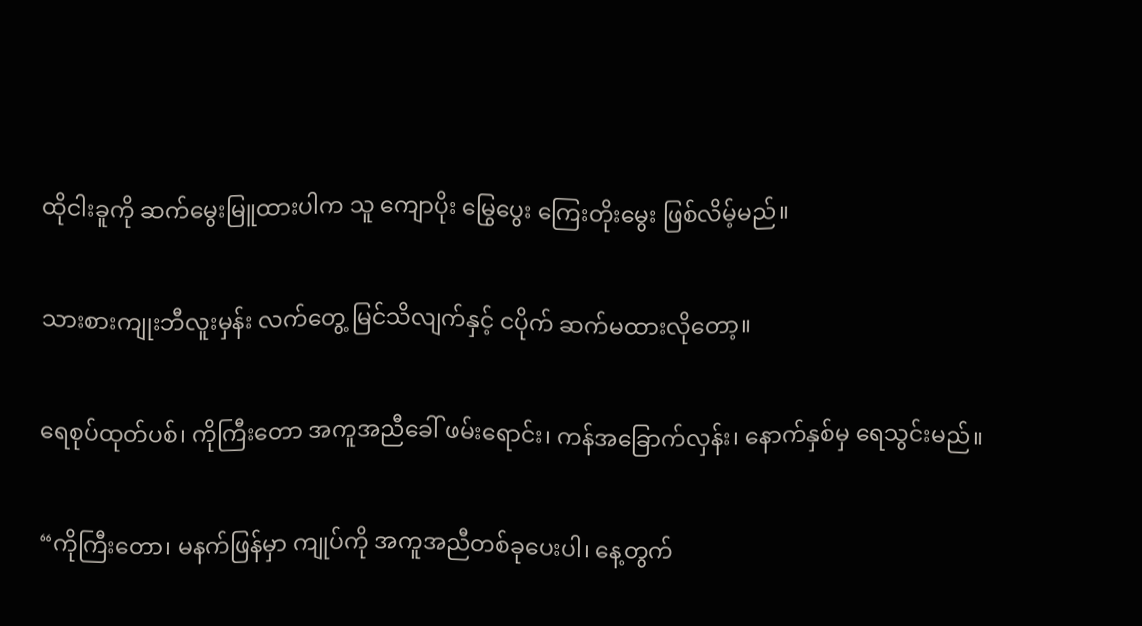ထိုငါးခူကို ဆက်မွေးမြူထားပါက သူ ကျောပိုး မြွေပွေး ကြေးတိုးမွေး ဖြစ်လိမ့်မည်။

သားစားကျုးဘီလူးမှန်း လက်တွေ့ မြင်သိလျက်နှင့် ငပိုက် ဆက်မထားလိုတော့။

ရေစုပ်ထုတ်ပစ်၊ ကိုကြီးတော အကူအညီခေါ် ဖမ်းရောင်း၊ ကန်အခြောက်လှန်း၊ နောက်နှစ်မှ ရေသွင်းမည်။

“ကိုကြီးတော၊ မနက်ဖြန်မှာ ကျုပ်ကို အကူအညီတစ်ခုပေးပါ၊ နေ့တွက်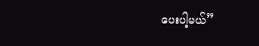ပေးပါ့မယ်”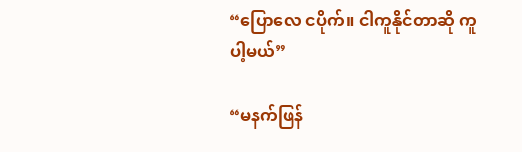“ပြောလေ ငပိုက်။ ငါကူနိုင်တာဆို ကူပါ့မယ်”

“မနက်ဖြန်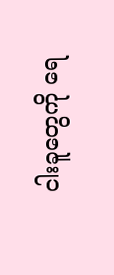ငါးခူတွေကို ရေ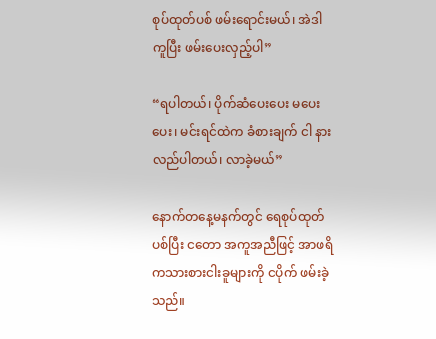စုပ်ထုတ်ပစ် ဖမ်းရောင်းမယ်၊ အဲဒါ ကူပြီး ဖမ်းပေးလှည့်ပါ”

“ရပါတယ်၊ ပိုက်ဆံပေးပေး မပေးပေး၊ မင်းရင်ထဲက ခံစားချက် ငါ နားလည်ပါတယ်၊ လာခဲ့မယ်”

နောက်တနေ့မနက်တွင် ရေစုပ်ထုတ်ပစ်ပြီး ငတော အကူအညီဖြင့် အာဖရိကသားစားငါးခူများကို ငပိုက် ဖမ်းခဲ့သည်။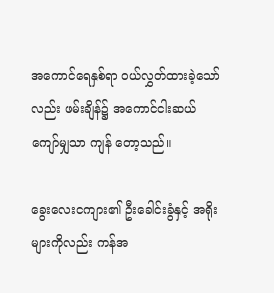အကောင်ရေနှစ်ရာ ဝယ်လွှတ်ထားခဲ့သော်လည်း ဖမ်းချိန်၌ အကောင်ငါးဆယ်ကျော်မျှသာ ကျန် တော့သည်။

ခွေးလေးငကျား၏ ဦးခေါင်းခွံနှင့် အရိုးများကိုလည်း ကန်အ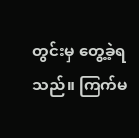တွင်းမှ တွေ့ခဲ့ရသည်။ ကြက်မ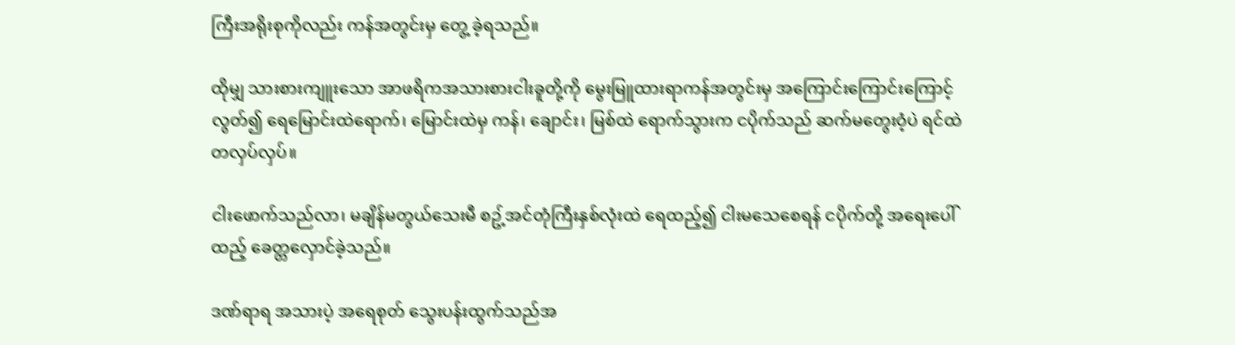ကြီးအရိုးစုကိုလည်း ကန်အတွင်းမှ တွေ့ ခဲ့ရသည်။

ထိုမျှ သားစားကျူးသော အာဖရိကအသားစားငါးခူတို့ကို မွေးမြူထားရာကန်အတွင်းမှ အကြောင်းကြောင်းကြောင့် လွတ်၍ ရေမြောင်းထဲရောက်၊ မြောင်းထဲမှ ကန်၊ ချောင်း၊ မြစ်ထဲ ရောက်သွားက ငပိုက်သည် ဆက်မတွေးဝံ့ပဲ ရင်ထဲတလှပ်လှပ်။

ငါးဖောက်သည်လာ၊ မချိန်မတွယ်သေးမီ စဥ့်အင်တုံကြီးနှစ်လုံးထဲ ရေထည့်၍ ငါးမသေစေရန် ငပိုက်တို့ အရေးပေါ်ထည့် ခေတ္တလှောင်ခဲ့သည်။

ဒဏ်ရာရ အသားပဲ့ အရေစုတ် သွေးပန်းထွက်သည်အ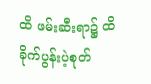ထိ ဖမ်းဆီးရာ၌ ထိခိုက်ပွန်းပဲ့စုတ်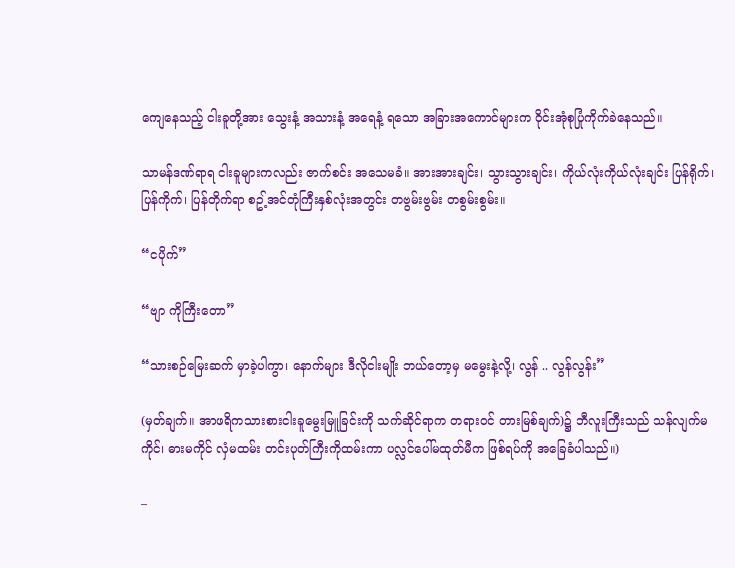ကျေနေသည့် ငါးခူတို့အား သွေးနံ့ အသားနံ့ အရေနံ့ ရသော အခြားအကောင်များက ဝိုင်းအုံစုပြုံကိုက်ခဲနေသည်။

သာမန်ဒဏ်ရာရ ငါးခူများကလည်း ဇာက်စင်း အသေမခံ။ အားအားချင်း၊ သွားသွားချင်း၊ ကိုယ်လုံးကိုယ်လုံးချင်း ပြန်ရိုက်၊ ပြန်ကိုက်၊ ပြန်တိုက်ရာ စဥ့်အင်တုံကြီးနှစ်လုံးအတွင်း တဗွမ်းဗွမ်း တစွမ်းစွမ်း။

“ငပိုက်”

“ဗျာ ကိုကြီးတော”

“သားစဉ်မြေးဆက် မှာခဲ့ပါကွာ၊ နောက်များ ဒီလိုငါးမျိုး ဘယ်တော့မှ မမွေးနဲ့လို့၊ လွန် .. လွန်လွန်း”

(မှတ်ချက်။ အာဖရိကသားစားငါးခူမွေးမြူခြင်းကို သက်ဆိုင်ရာက တရားဝင် တားမြစ်ချက်)၌ ဘီလူးကြီးသည် သန်လျက်မကိုင်၊ ဓားမကိုင် လှံမထမ်း တင်းပုတ်ကြီးကိုထမ်းကာ ပလ္လင်ပေါ်မထုတ်မီက ဖြစ်ရပ်ကို အခြေခံပါသည်။)

–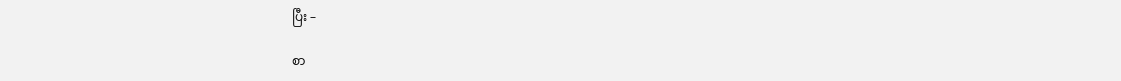ပြီး –

စာ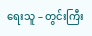ရေးသူ – တွင်းကြီး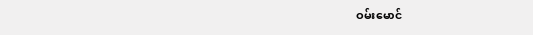ဝမ်းမောင်